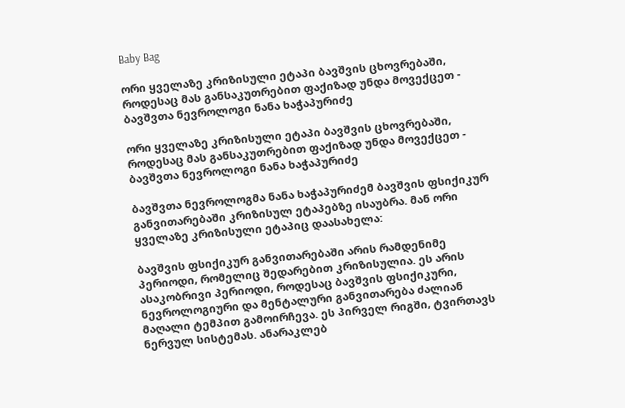Baby Bag

ორი ყველაზე კრიზისული ეტაპი ბავშვის ცხოვრებაში, როდესაც მას განსაკუთრებით ფაქიზად უნდა მოვექცეთ - ბავშვთა ნევროლოგი ნანა ხაჭაპურიძე

ორი ყველაზე კრიზისული ეტაპი ბავშვის ცხოვრებაში, როდესაც მას განსაკუთრებით ფაქიზად უნდა მოვექცეთ - ბავშვთა ნევროლოგი ნანა ხაჭაპურიძე

ბავშვთა ნევროლოგმა ნანა ხაჭაპურიძემ ბავშვის ფსიქიკურ განვითარებაში კრიზისულ ეტაპებზე ისაუბრა. მან ორი ყველაზე კრიზისული ეტაპიც დაასახელა:

ბავშვის ფსიქიკურ განვითარებაში არის რამდენიმე პერიოდი, რომელიც შედარებით კრიზისულია. ეს არის ასაკობრივი პერიოდი, როდესაც ბავშვის ფსიქიკური, ნევროლოგიური და მენტალური განვითარება ძალიან მაღალი ტემპით გამოირჩევა. ეს პირველ რიგში, ტვირთავს ნერვულ სისტემას. ანარაკლებ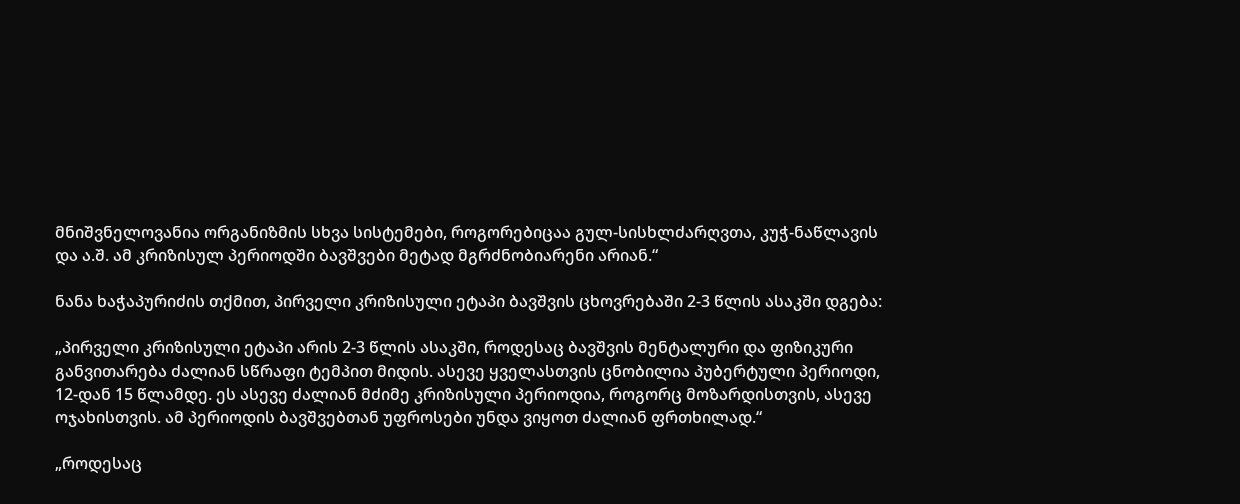მნიშვნელოვანია ორგანიზმის სხვა სისტემები, როგორებიცაა გულ-სისხლძარღვთა, კუჭ-ნაწლავის და ა.შ. ამ კრიზისულ პერიოდში ბავშვები მეტად მგრძნობიარენი არიან.“

ნანა ხაჭაპურიძის თქმით, პირველი კრიზისული ეტაპი ბავშვის ცხოვრებაში 2-3 წლის ასაკში დგება:

„პირველი კრიზისული ეტაპი არის 2-3 წლის ასაკში, როდესაც ბავშვის მენტალური და ფიზიკური განვითარება ძალიან სწრაფი ტემპით მიდის. ასევე ყველასთვის ცნობილია პუბერტული პერიოდი, 12-დან 15 წლამდე. ეს ასევე ძალიან მძიმე კრიზისული პერიოდია, როგორც მოზარდისთვის, ასევე ოჯახისთვის. ამ პერიოდის ბავშვებთან უფროსები უნდა ვიყოთ ძალიან ფრთხილად.“

„როდესაც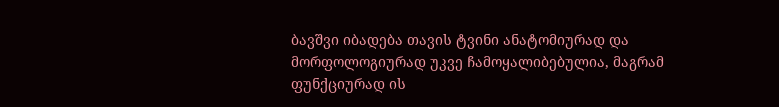ბავშვი იბადება თავის ტვინი ანატომიურად და მორფოლოგიურად უკვე ჩამოყალიბებულია, მაგრამ ფუნქციურად ის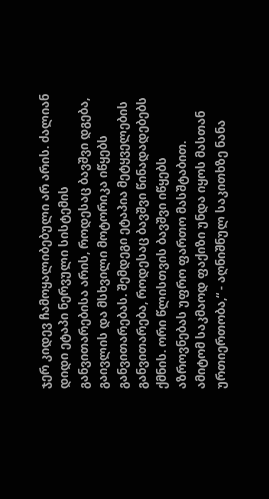ჯერ კიდევ ჩამოყალიბებული არ არის. ძალიან დიდი ეტაპი ნერვული სისტემის განვითარებისა არის, როდესაც ბავშვი დგება, გაივლის და მსხვილი მოტორიკა იწყებს განვითარებას. შემდეგი ეტაპია მეტყველების განვითარება, როდესაც ბავშვი წინადადებებს ქმნის. ორი წლისთვის ბავშვი იწყებს აზროვნებას უფრო ფართო მასშტაბით. ამიტომ საკმაოდ ფაქიზი უნდა იყოს მასთან ურთიერთობა,“ - აღნიშნულ საკითხზე ნანა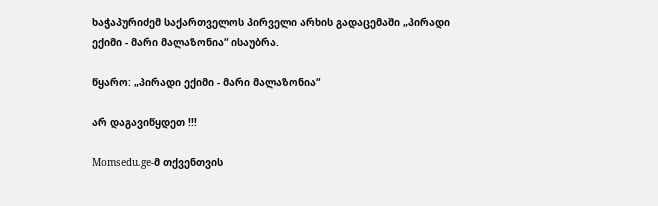ხაჭაპურიძემ საქართველოს პირველი არხის გადაცემაში „პირადი ექიმი - მარი მალაზონია“ ისაუბრა.

წყარო: „პირადი ექიმი - მარი მალაზონია“

არ დაგავიწყდეთ !!!

Momsedu.ge-მ თქვენთვის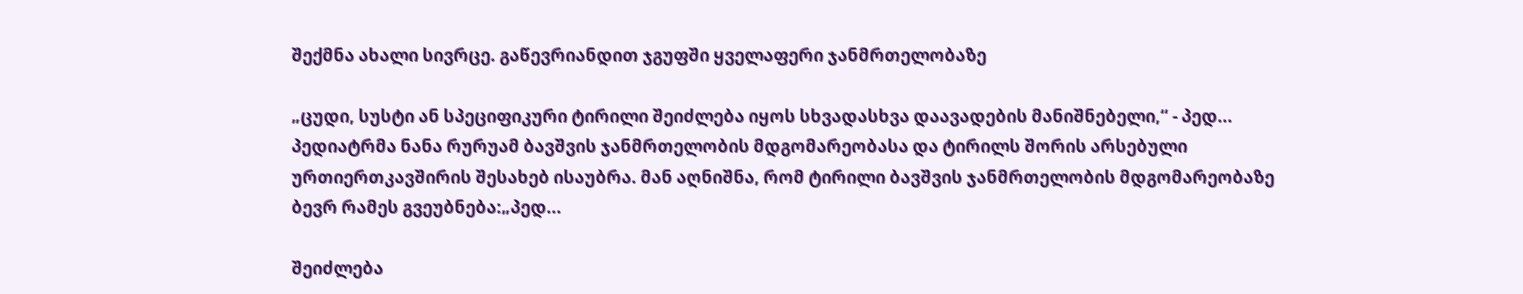შექმნა ახალი სივრცე. გაწევრიანდით ჯგუფში ყველაფერი ჯანმრთელობაზე

„ცუდი, სუსტი ან სპეციფიკური ტირილი შეიძლება იყოს სხვადასხვა დაავადების მანიშნებელი,“ - პედ...
პედიატრმა ნანა რურუამ ბავშვის ჯანმრთელობის მდგომარეობასა და ტირილს შორის არსებული ურთიერთკავშირის შესახებ ისაუბრა. მან აღნიშნა, რომ ტირილი ბავშვის ჯანმრთელობის მდგომარეობაზე ბევრ რამეს გვეუბნება:„პედ...

შეიძლება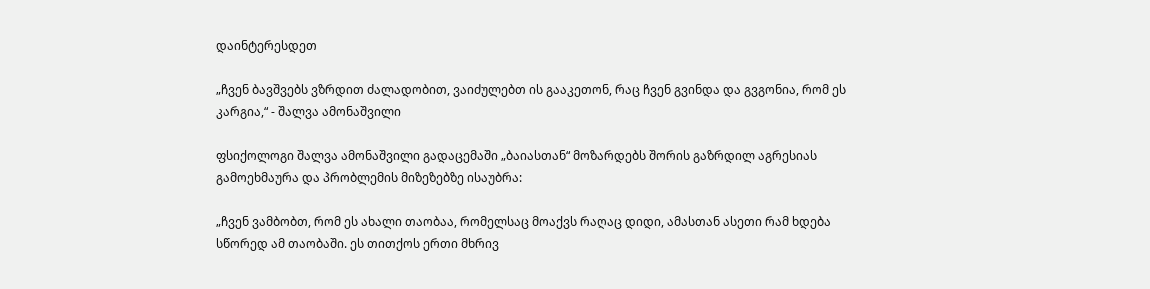დაინტერესდეთ

„ჩვენ ბავშვებს ვზრდით ძალადობით, ვაიძულებთ ის გააკეთონ, რაც ჩვენ გვინდა და გვგონია, რომ ეს კარგია,“ - შალვა ამონაშვილი

ფსიქოლოგი შალვა ამონაშვილი გადაცემაში „ბაიასთან“ მოზარდებს შორის გაზრდილ აგრესიას გამოეხმაურა და პრობლემის მიზეზებზე ისაუბრა:

„ჩვენ ვამბობთ, რომ ეს ახალი თაობაა, რომელსაც მოაქვს რაღაც დიდი, ამასთან ასეთი რამ ხდება სწორედ ამ თაობაში. ეს თითქოს ერთი მხრივ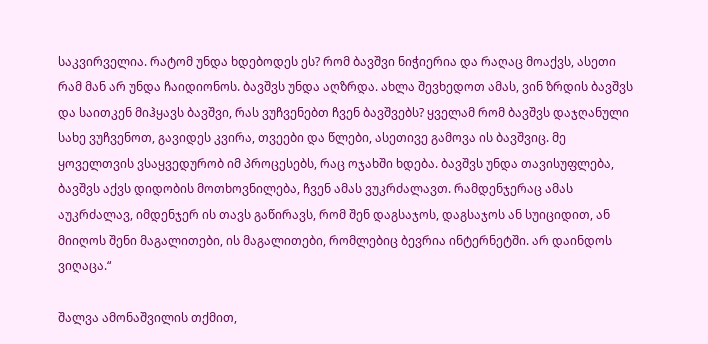საკვირველია. რატომ უნდა ხდებოდეს ეს? რომ ბავშვი ნიჭიერია და რაღაც მოაქვს, ასეთი რამ მან არ უნდა ჩაიდიონოს. ბავშვს უნდა აღზრდა. ახლა შევხედოთ ამას, ვინ ზრდის ბავშვს და საითკენ მიჰყავს ბავშვი, რას ვუჩვენებთ ჩვენ ბავშვებს? ყველამ რომ ბავშვს დაჯღანული სახე ვუჩვენოთ, გავიდეს კვირა, თვეები და წლები, ასეთივე გამოვა ის ბავშვიც. მე ყოველთვის ვსაყვედურობ იმ პროცესებს, რაც ოჯახში ხდება. ბავშვს უნდა თავისუფლება, ბავშვს აქვს დიდობის მოთხოვნილება, ჩვენ ამას ვუკრძალავთ. რამდენჯერაც ამას აუკრძალავ, იმდენჯერ ის თავს გაწირავს, რომ შენ დაგსაჯოს, დაგსაჯოს ან სუიციდით, ან მიიღოს შენი მაგალითები, ის მაგალითები, რომლებიც ბევრია ინტერნეტში. არ დაინდოს ვიღაცა.“

შალვა ამონაშვილის თქმით,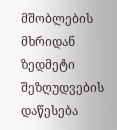მშობლების მხრიდან ზედმეტი შეზღუდვების დაწესება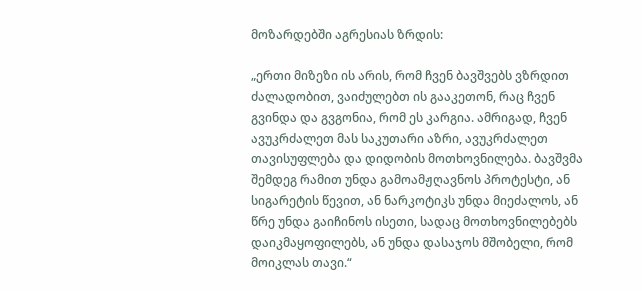მოზარდებში აგრესიას ზრდის:

„ერთი მიზეზი ის არის, რომ ჩვენ ბავშვებს ვზრდით ძალადობით, ვაიძულებთ ის გააკეთონ, რაც ჩვენ გვინდა და გვგონია, რომ ეს კარგია. ამრიგად, ჩვენ ავუკრძალეთ მას საკუთარი აზრი, ავუკრძალეთ თავისუფლება და დიდობის მოთხოვნილება. ბავშვმა შემდეგ რამით უნდა გამოამჟღავნოს პროტესტი, ან სიგარეტის წევით, ან ნარკოტიკს უნდა მიეძალოს, ან წრე უნდა გაიჩინოს ისეთი, სადაც მოთხოვნილებებს დაიკმაყოფილებს, ან უნდა დასაჯოს მშობელი, რომ მოიკლას თავი.“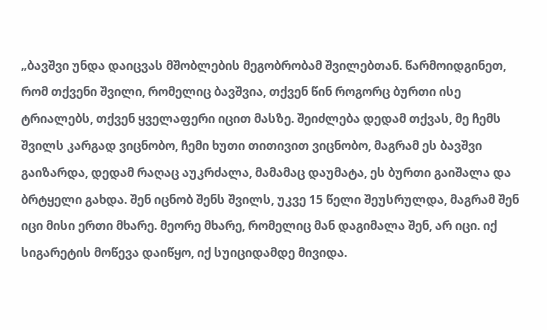„ბავშვი უნდა დაიცვას მშობლების მეგობრობამ შვილებთან. წარმოიდგინეთ, რომ თქვენი შვილი, რომელიც ბავშვია, თქვენ წინ როგორც ბურთი ისე ტრიალებს, თქვენ ყველაფერი იცით მასზე. შეიძლება დედამ თქვას, მე ჩემს შვილს კარგად ვიცნობო, ჩემი ხუთი თითივით ვიცნობო, მაგრამ ეს ბავშვი გაიზარდა, დედამ რაღაც აუკრძალა, მამამაც დაუმატა, ეს ბურთი გაიშალა და ბრტყელი გახდა. შენ იცნობ შენს შვილს, უკვე 15 წელი შეუსრულდა, მაგრამ შენ იცი მისი ერთი მხარე. მეორე მხარე, რომელიც მან დაგიმალა შენ, არ იცი. იქ სიგარეტის მოწევა დაიწყო, იქ სუიციდამდე მივიდა.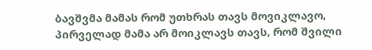ბავშვმა მამას რომ უთხრას თავს მოვიკლავო, პირველად მამა არ მოიკლავს თავს, რომ შვილი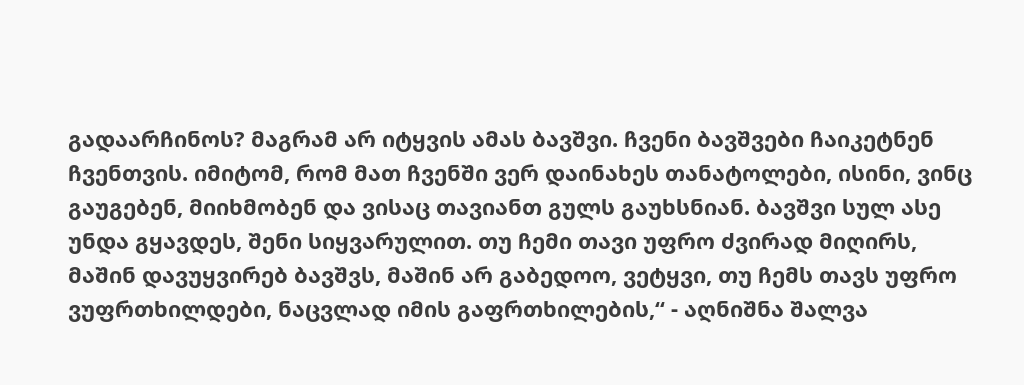გადაარჩინოს? მაგრამ არ იტყვის ამას ბავშვი. ჩვენი ბავშვები ჩაიკეტნენ ჩვენთვის. იმიტომ, რომ მათ ჩვენში ვერ დაინახეს თანატოლები, ისინი, ვინც გაუგებენ, მიიხმობენ და ვისაც თავიანთ გულს გაუხსნიან. ბავშვი სულ ასე უნდა გყავდეს, შენი სიყვარულით. თუ ჩემი თავი უფრო ძვირად მიღირს, მაშინ დავუყვირებ ბავშვს, მაშინ არ გაბედოო, ვეტყვი, თუ ჩემს თავს უფრო ვუფრთხილდები, ნაცვლად იმის გაფრთხილების,“ - აღნიშნა შალვა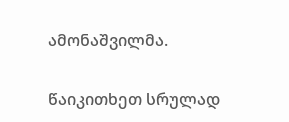ამონაშვილმა.

წაიკითხეთ სრულად